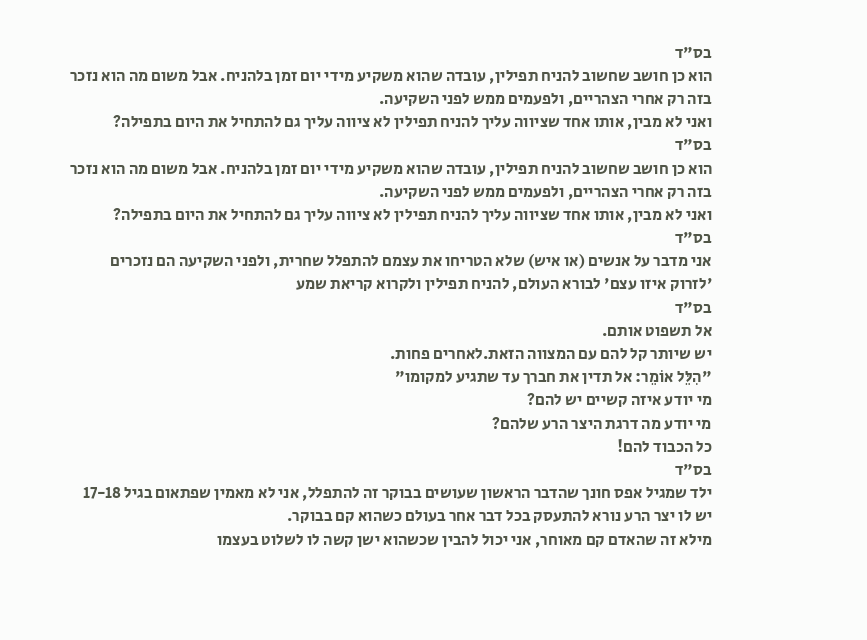בס"ד
הוא כן חושב שחשוב להניח תפילין, עובדה שהוא משקיע מידי יום זמן בלהניח. אבל משום מה הוא נזכר בזה רק אחרי הצהריים, ולפעמים ממש לפני השקיעה.
ואני לא מבין, אותו אחד שציווה עליך להניח תפילין לא ציווה עליך גם להתחיל את היום בתפילה?
בס"ד
הוא כן חושב שחשוב להניח תפילין, עובדה שהוא משקיע מידי יום זמן בלהניח. אבל משום מה הוא נזכר בזה רק אחרי הצהריים, ולפעמים ממש לפני השקיעה.
ואני לא מבין, אותו אחד שציווה עליך להניח תפילין לא ציווה עליך גם להתחיל את היום בתפילה?
בס"ד
אני מדבר על אנשים (או איש) שלא הטריחו את עצמם להתפלל שחרית, ולפני השקיעה הם נזכרים 'לזרוק איזו עצם' לבורא העולם, להניח תפילין ולקרוא קריאת שמע
בס"ד
אל תשפוט אותם.
יש שיותר קל להם עם המצווה הזאת.לאחרים פחות.
"הִלֵּל אוֹמֵר: אל תדין את חברך עד שתגיע למקומו"
מי יודע איזה קשיים יש להם?
מי יודע מה דרגת היצר הרע שלהם?
כל הכבוד להם!
בס"ד
ילד שמגיל אפס חונך שהדבר הראשון שעושים בבוקר זה להתפלל, אני לא מאמין שפתאום בגיל 17-18 יש לו יצר הרע נורא להתעסק בכל דבר אחר בעולם כשהוא קם בבוקר.
מילא זה שהאדם קם מאוחר, אני יכול להבין שכשהוא ישן קשה לו לשלוט בעצמו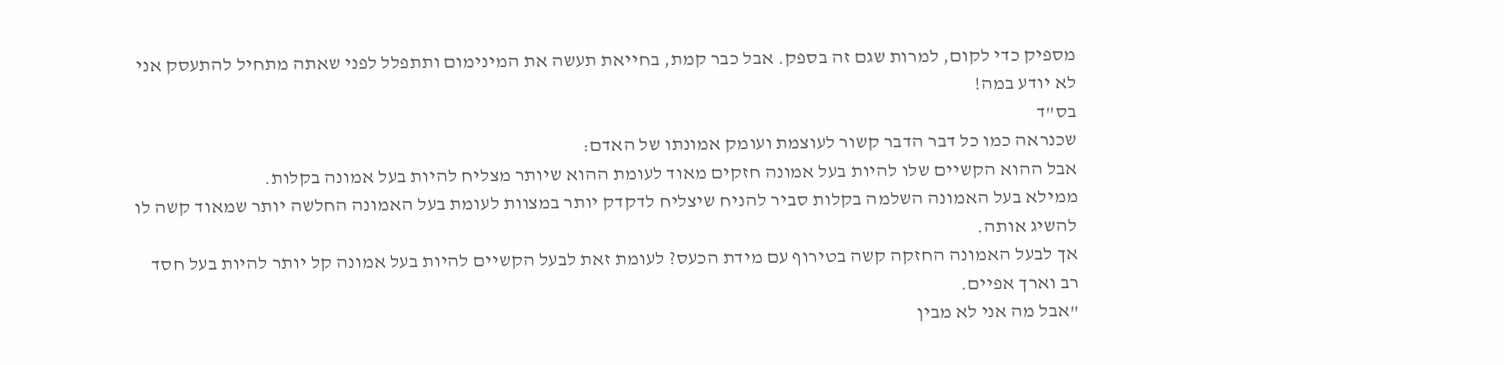מספיק כדי לקום, למרות שגם זה בספק. אבל כבר קמת, בחייאת תעשה את המינימום ותתפלל לפני שאתה מתחיל להתעסק אני לא יודע במה!
בס"ד
שכנראה כמו כל דבר הדבר קשור לעוצמת ועומק אמונתו של האדם:
אבל ההוא הקשיים שלו להיות בעל אמונה חזקים מאוד לעומת ההוא שיותר מצליח להיות בעל אמונה בקלות.
ממילא בעל האמונה השלמה בקלות סביר להניח שיצליח לדקדק יותר במצוות לעומת בעל האמונה החלשה יותר שמאוד קשה לו להשיג אותה.
אך לבעל האמונה החזקה קשה בטירוף עם מידת הכעס? לעומת זאת לבעל הקשיים להיות בעל אמונה קל יותר להיות בעל חסד רב וארך אפיים.
"אבל מה אני לא מבין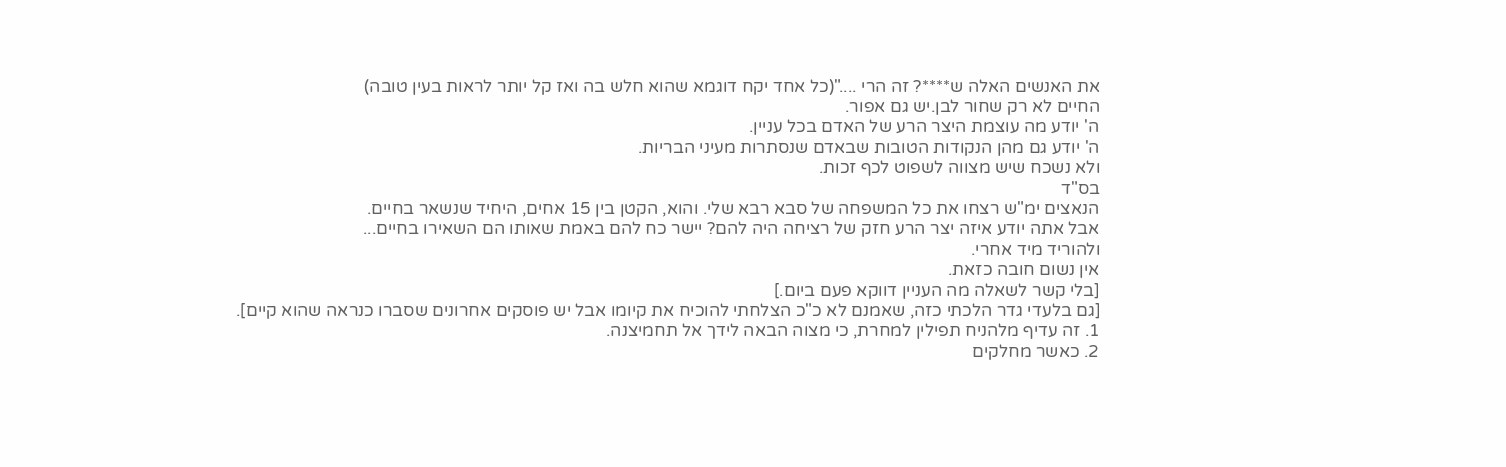את האנשים האלה ש****? זה הרי ...."(כל אחד יקח דוגמא שהוא חלש בה ואז קל יותר לראות בעין טובה)
החיים לא רק שחור לבן.יש גם אפור.
ה' יודע מה עוצמת היצר הרע של האדם בכל עניין.
ה' יודע גם מהן הנקודות הטובות שבאדם שנסתרות מעיני הבריות.
ולא נשכח שיש מצווה לשפוט לכף זכות.
בס"ד
הנאצים ימ"ש רצחו את כל המשפחה של סבא רבא שלי. והוא, הקטן בין 15 אחים, היחיד שנשאר בחיים.
אבל אתה יודע איזה יצר הרע חזק של רציחה היה להם? יישר כח להם באמת שאותו הם השאירו בחיים...
ולהוריד מיד אחרי.
אין נשום חובה כזאת.
[בלי קשר לשאלה מה העניין דווקא פעם ביום.]
[גם בלעדי גדר הלכתי כזה, שאמנם לא כ"כ הצלחתי להוכיח את קיומו אבל יש פוסקים אחרונים שסברו כנראה שהוא קיים].
1. זה עדיף מלהניח תפילין למחרת, כי מצוה הבאה לידך אל תחמיצנה.
2. כאשר מחלקים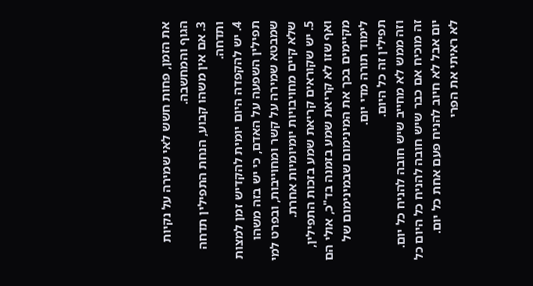את הזמן, פחות חשש לאי שמירה על נקיות הגוף והמחשבה.
3. אם אין משהו קבוע, הנחת התפילין תדחה ותדחה.
4. יש להקפדה היום יומית להקדיש זמן למצות תפילין השפעה על האדם, כי יש בזה משהו שמבטא שמירה על קשר ומחוייבות, ובפרט למי שלא קיים מחויבויות יומיומיות אחרת.
5. יש שקוראים קריאת שמע בזכות התפילין, ואף שזו לא קריאת שמע בזמנה בד"כ, אולי הם מקיימים בכך את המינימום שבמינימום של לימוד תורה מדי יום.
תפילין זה כל היום.
וזה ממש לא מחייב שיש חובה להניח כל יום.
זה מוכיח אם כבר שיש חובה להניח כל היום כל יום אבל לא חיוב להניח פעם אחת כל יום.
לא ראיתי את הפרי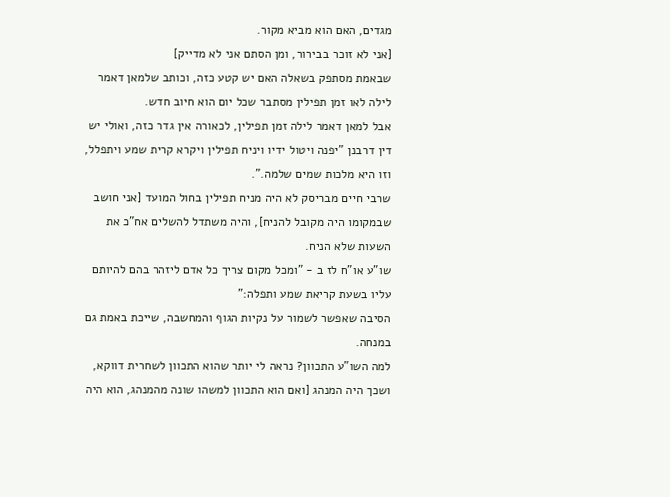מגדים, האם הוא מביא מקור.
[אני לא זוכר בבירור, ומן הסתם אני לא מדייק]
שבאמת מסתפק בשאלה האם יש קטע כזה, וכותב שלמאן דאמר לילה לאו זמן תפילין מסתבר שכל יום הוא חיוב חדש.
אבל למאן דאמר לילה זמן תפילין, לכאורה אין גדר כזה, ואולי יש דין דרבנן "יפנה ויטול ידיו ויניח תפילין ויקרא קרית שמע ויתפלל, וזו היא מלכות שמים שלמה.".
שרבי חיים מבריסק לא היה מניח תפילין בחול המועד [אני חושב שבמקומו היה מקובל להניח], והיה משתדל להשלים אח"כ את השעות שלא הניח.
שו"ע או"ח לז ב - "ומכל מקום צריך כל אדם ליזהר בהם להיותם עליו בשעת קריאת שמע ותפלה:"
הסיבה שאפשר לשמור על נקיות הגוף והמחשבה, שייכת באמת גם במנחה.
למה השו"ע התכוון? נראה לי יותר שהוא התכוון לשחרית דווקא, ושכך היה המנהג [ואם הוא התכוון למשהו שונה מהמנהג, הוא היה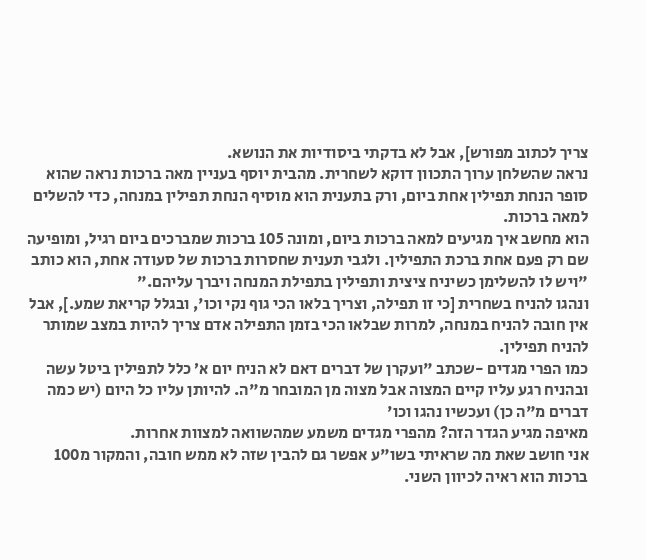צריך לכתוב מפורש], אבל לא בדקתי ביסודיות את הנושא.
נראה שהשלחן ערוך התכוון דוקא לשחרית. מהבית יוסף בעניין מאה ברכות נראה שהוא סופר הנחת תפילין אחת ביום, ורק בתענית הוא מוסיף הנחת תפילין במנחה, כדי להשלים למאה ברכות.
הוא מחשב איך מגיעים למאה ברכות ביום, ומונה 105 ברכות שמברכים ביום רגיל, ומופיעה שם רק פעם אחת ברכת התפילין. ולגבי תענית שחסרות ברכות של סעודה אחת, הוא כותב "ויש לו להשלימן כשיניח ציצית ותפילין בתפילת המנחה ויברך עליהם."
ונהגו להניח בשחרית [כי זו תפילה, וצריך בלאו הכי גוף נקי וכו', ובגלל קריאת שמע.], אבל אין חובה להניח במנחה, למרות שבלאו הכי בזמן התפילה אדם צריך להיות במצב שמותר להניח תפילין.
כמו הפרי מגדים -שכתב "ועקרן של דברים דאם לא הניח יום א׳ כלל לתפילין ביטל עשה ובהניח רגע עליו קיים המצוה אבל מצוה מן המובחר מ"ה. להיותן עליו כל היום (יש כמה דברים מ"ה כן) ועכשיו נהגו וכו'
מאיפה מגיע הגדר הזה? מהפרי מגדים משמע שמהשוואה למצוות אחרות.
אני חושב שאת מה שראיתי בשו"ע אפשר גם להבין שזה לא ממש חובה, והמקור מ100 ברכות הוא ראיה לכיוון השני.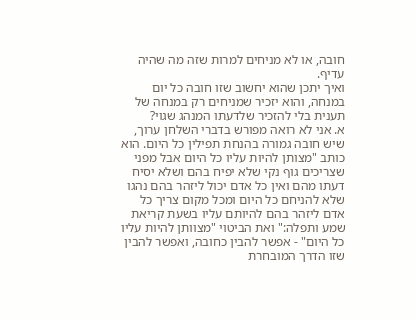חובה, או לא מניחים למרות שזה מה שהיה עדיף.
ואיך יתכן שהוא יחשוב שזו חובה כל יום במנחה, והוא יזכיר שמניחים רק במנחה של תענית בלי להזכיר שלדעתו המנהג שגוי?
א. אני לא רואה מפורש בדברי השלחן ערוך, שיש חובה גמורה בהנחת תפילין כל היום. הוא כותב "מצותן להיות עליו כל היום אבל מפני שצריכים גוף נקי שלא יפיח בהם ושלא יסיח דעתו מהם ואין כל אדם יכול ליזהר בהם נהגו שלא להניחם כל היום ומכל מקום צריך כל אדם ליזהר בהם להיותם עליו בשעת קריאת שמע ותפלה:" ואת הביטוי "מצוותן להיות עליו כל היום" - אפשר להבין כחובה, ואפשר להבין שזו הדרך המובחרת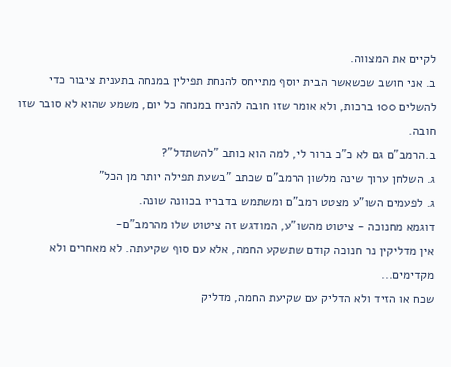לקיים את המצווה.
ב. אני חושב שכשאשר הבית יוסף מתייחס להנחת תפילין במנחה בתענית ציבור כדי להשלים 100 ברכות, ולא אומר שזו חובה להניח במנחה כל יום, משמע שהוא לא סובר שזו חובה.
ב.הרמב"ם גם לא כ"כ ברור לי, למה הוא כותב "להשתדל"?
ג. השלחן ערוך שינה מלשון הרמב"ם שכתב "בשעת תפילה יותר מן הכל"
ג. לפעמים השו"ע מצטט רמב"ם ומשתמש בדבריו בכוונה שונה.
דוגמא מחנוכה - ציטוט מהשו"ע, המודגש זה ציטוט שלו מהרמב"ם-
אין מדליקין נר חנוכה קודם שתשקע החמה, אלא עם סוף שקיעתה. לא מאחרים ולא מקדימים...
שכח או הזיד ולא הדליק עם שקיעת החמה, מדליק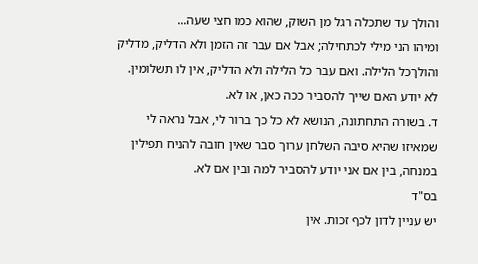והולך עד שתכלה רגל מן השוק, שהוא כמו חצי שעה...
ומיהו הני מילי לכתחילה; אבל אם עבר זה הזמן ולא הדליק, מדליק והולךכל הלילה. ואם עבר כל הלילה ולא הדליק, אין לו תשלומין.
לא יודע האם שייך להסביר ככה כאן, או לא.
ד. בשורה התחתונה, הנושא לא כל כך ברור לי, אבל נראה לי שמאיזו שהיא סיבה השלחן ערוך סבר שאין חובה להניח תפילין במנחה, בין אם אני יודע להסביר למה ובין אם לא.
בס"ד
יש עניין לדון לכף זכות. אין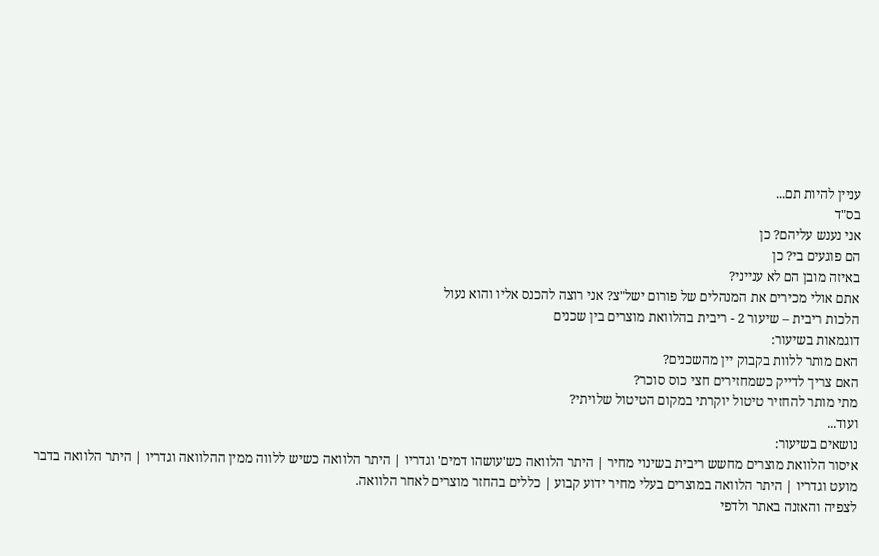עניין להיות תם...
בס"ד
אני נענש עליהם? כן
הם פוגעים בי? כן
באיזה מובן הם לא ענייני?
אתם אולי מכירים את המנהלים של פורום ישל"צ? אני רוצה להכנס אליו והוא נעול
הלכות ריבית – שיעור 2 - ריבית בהלוואת מוצרים בין שכנים
דוגמאות בשיעור:
האם מותר ללוות בקבוק יין מהשכנים?
האם צריך לדייק כשמחזירים חצי כוס סוכר?
מתי מותר להחזיר טיטול יוקרתי במקום הטיטול שלויתי?
ועוד...
נושאים בשיעור:
איסור הלוואת מוצרים מחשש ריבית בשינוי מחיר | היתר הלוואה כש'עושהו דמים' וגדריו | היתר הלוואה כשיש ללווה ממין ההלוואה וגדריו | היתר הלוואה בדבר מועט וגדריו | היתר הלוואה במוצרים בעלי מחיר ידוע קבוע | כללים בהחזר מוצרים לאחר הלוואה.
לצפיה והאזנה באתר ולדפי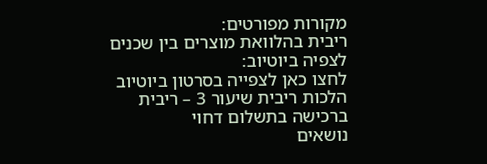מקורות מפורטים:
ריבית בהלוואת מוצרים בין שכנים
לצפיה ביוטיוב:
לחצו כאן לצפייה בסרטון ביוטיוב
הלכות ריבית שיעור 3 – ריבית ברכישה בתשלום דחוי
נושאים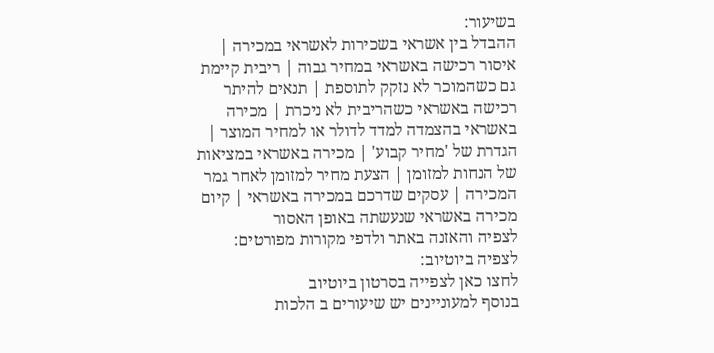בשיעור:
ההבדל בין אשראי בשכירות לאשראי במכירה | איסור רכישה באשראי במחיר גבוה | ריבית קיימת גם כשהמוכר לא נזקק לתוספת | תנאים להיתר רכישה באשראי כשהריבית לא ניכרת | מכירה באשראי בהצמדה למדד לדולר או למחיר המוצר | הגדרת של 'מחיר קבוע' | מכירה באשראי במציאות של הנחות למזומן | הצעת מחיר למזומן לאחר גמר המכירה | עסקים שדרכם במכירה באשראי | קיום מכירה באשראי שנעשתה באופן האסור
לצפיה והאזנה באתר ולדפי מקורות מפורטים:
לצפיה ביוטיוב:
לחצו כאן לצפייה בסרטון ביוטיוב
בנוסף למעוניינים יש שיעורים ב הלכות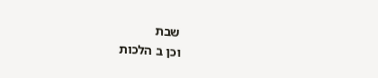שבת
וכן ב הלכות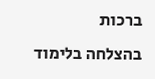ברכות
בהצלחה בלימוד